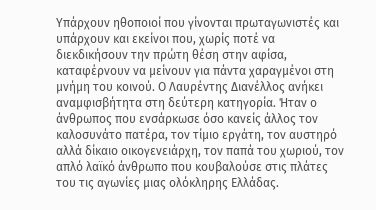Υπάρχουν ηθοποιοί που γίνονται πρωταγωνιστές και υπάρχουν και εκείνοι που, χωρίς ποτέ να διεκδικήσουν την πρώτη θέση στην αφίσα, καταφέρνουν να μείνουν για πάντα χαραγμένοι στη μνήμη του κοινού. Ο Λαυρέντης Διανέλλος ανήκει αναμφισβήτητα στη δεύτερη κατηγορία. Ήταν ο άνθρωπος που ενσάρκωσε όσο κανείς άλλος τον καλοσυνάτο πατέρα, τον τίμιο εργάτη, τον αυστηρό αλλά δίκαιο οικογενειάρχη, τον παπά του χωριού, τον απλό λαϊκό άνθρωπο που κουβαλούσε στις πλάτες του τις αγωνίες μιας ολόκληρης Ελλάδας.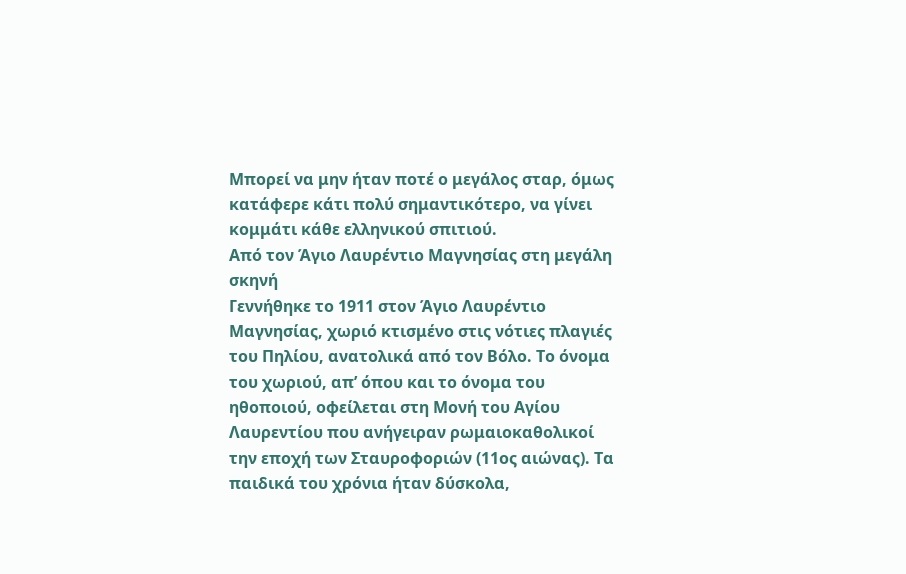Μπορεί να μην ήταν ποτέ ο μεγάλος σταρ, όμως κατάφερε κάτι πολύ σημαντικότερο, να γίνει κομμάτι κάθε ελληνικού σπιτιού.
Από τον Άγιο Λαυρέντιο Μαγνησίας στη μεγάλη σκηνή
Γεννήθηκε το 1911 στον Άγιο Λαυρέντιο Μαγνησίας, χωριό κτισμένο στις νότιες πλαγιές του Πηλίου, ανατολικά από τον Βόλο. Το όνομα του χωριού, απ’ όπου και το όνομα του ηθοποιού, οφείλεται στη Μονή του Αγίου Λαυρεντίου που ανήγειραν ρωμαιοκαθολικοί την εποχή των Σταυροφοριών (11ος αιώνας). Τα παιδικά του χρόνια ήταν δύσκολα,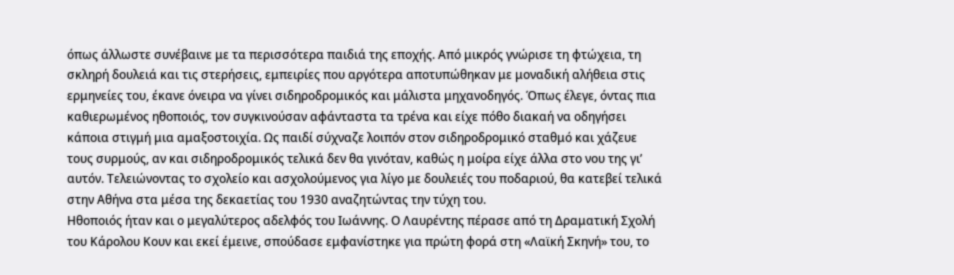όπως άλλωστε συνέβαινε με τα περισσότερα παιδιά της εποχής. Από μικρός γνώρισε τη φτώχεια, τη σκληρή δουλειά και τις στερήσεις, εμπειρίες που αργότερα αποτυπώθηκαν με μοναδική αλήθεια στις ερμηνείες του, έκανε όνειρα να γίνει σιδηροδρομικός και μάλιστα μηχανοδηγός. Όπως έλεγε, όντας πια καθιερωμένος ηθοποιός, τον συγκινούσαν αφάνταστα τα τρένα και είχε πόθο διακαή να οδηγήσει κάποια στιγμή μια αμαξοστοιχία. Ως παιδί σύχναζε λοιπόν στον σιδηροδρομικό σταθμό και χάζευε τους συρμούς, αν και σιδηροδρομικός τελικά δεν θα γινόταν, καθώς η μοίρα είχε άλλα στο νου της γι’ αυτόν. Τελειώνοντας το σχολείο και ασχολούμενος για λίγο με δουλειές του ποδαριού, θα κατεβεί τελικά στην Αθήνα στα μέσα της δεκαετίας του 1930 αναζητώντας την τύχη του.
Ηθοποιός ήταν και ο μεγαλύτερος αδελφός του Ιωάννης. Ο Λαυρέντης πέρασε από τη Δραματική Σχολή του Κάρολου Κουν και εκεί έμεινε, σπούδασε εμφανίστηκε για πρώτη φορά στη «Λαϊκή Σκηνή» του, το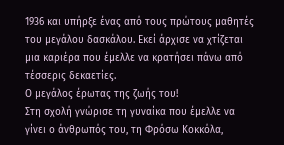1936 και υπήρξε ένας από τους πρώτους μαθητές του μεγάλου δασκάλου. Εκεί άρχισε να χτίζεται μια καριέρα που έμελλε να κρατήσει πάνω από τέσσερις δεκαετίες.
Ο μεγάλος έρωτας της ζωής του!
Στη σχολή γνώρισε τη γυναίκα που έμελλε να γίνει ο άνθρωπός του, τη Φρόσω Κοκκόλα,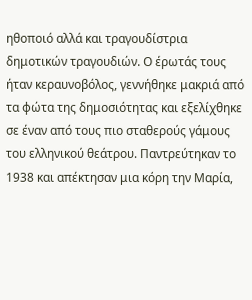ηθοποιό αλλά και τραγουδίστρια δημοτικών τραγουδιών. Ο έρωτάς τους ήταν κεραυνοβόλος, γεννήθηκε μακριά από τα φώτα της δημοσιότητας και εξελίχθηκε σε έναν από τους πιο σταθερούς γάμους του ελληνικού θεάτρου. Παντρεύτηκαν το 1938 και απέκτησαν μια κόρη την Μαρία,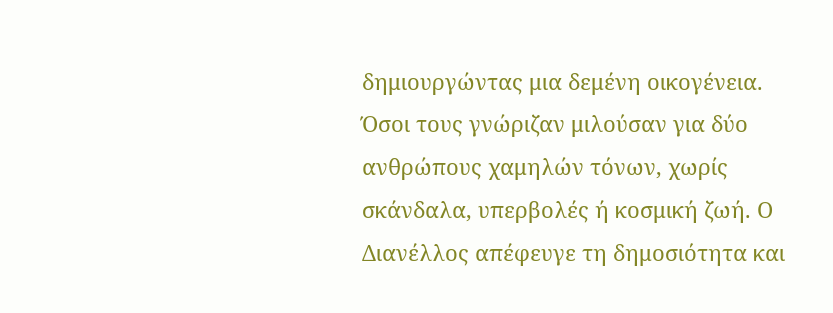δημιουργώντας μια δεμένη οικογένεια.
Όσοι τους γνώριζαν μιλούσαν για δύο ανθρώπους χαμηλών τόνων, χωρίς σκάνδαλα, υπερβολές ή κοσμική ζωή. Ο Διανέλλος απέφευγε τη δημοσιότητα και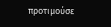προτιμούσε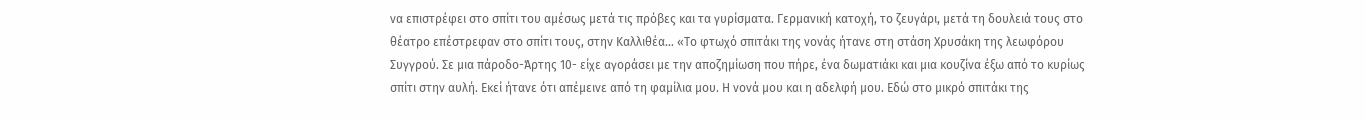να επιστρέφει στο σπίτι του αμέσως μετά τις πρόβες και τα γυρίσματα. Γερμανική κατοχή, το ζευγάρι, μετά τη δουλειά τους στο θέατρο επέστρεφαν στο σπίτι τους, στην Καλλιθέα… «Το φτωχό σπιτάκι της νονάς ήτανε στη στάση Χρυσάκη της λεωφόρου Συγγρού. Σε μια πάροδο-Άρτης 10- είχε αγοράσει με την αποζημίωση που πήρε, ένα δωματιάκι και μια κουζίνα έξω από το κυρίως σπίτι στην αυλή. Εκεί ήτανε ότι απέμεινε από τη φαμίλια μου. Η νονά μου και η αδελφή μου. Εδώ στο μικρό σπιτάκι της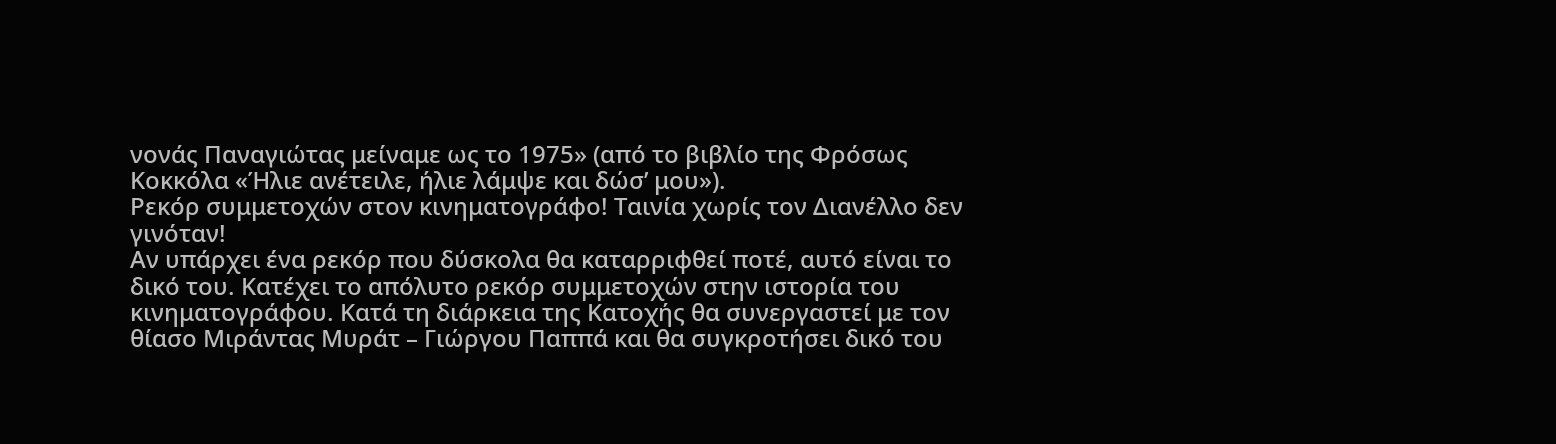νονάς Παναγιώτας μείναμε ως το 1975» (από το βιβλίο της Φρόσως Κοκκόλα «Ήλιε ανέτειλε, ήλιε λάμψε και δώσ’ μου»).
Ρεκόρ συμμετοχών στον κινηματογράφο! Ταινία χωρίς τον Διανέλλο δεν γινόταν!
Αν υπάρχει ένα ρεκόρ που δύσκολα θα καταρριφθεί ποτέ, αυτό είναι το δικό του. Κατέχει το απόλυτο ρεκόρ συμμετοχών στην ιστορία του κινηματογράφου. Κατά τη διάρκεια της Κατοχής θα συνεργαστεί με τον θίασο Μιράντας Μυράτ – Γιώργου Παππά και θα συγκροτήσει δικό του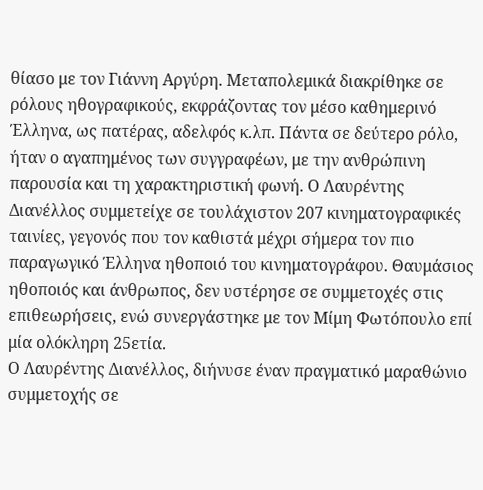θίασο με τον Γιάννη Αργύρη. Μεταπολεμικά διακρίθηκε σε ρόλους ηθογραφικούς, εκφράζοντας τον μέσο καθημερινό Έλληνα, ως πατέρας, αδελφός κ.λπ. Πάντα σε δεύτερο ρόλο, ήταν ο αγαπημένος των συγγραφέων, με την ανθρώπινη παρουσία και τη χαρακτηριστική φωνή. Ο Λαυρέντης Διανέλλος συμμετείχε σε τουλάχιστον 207 κινηματογραφικές ταινίες, γεγονός που τον καθιστά μέχρι σήμερα τον πιο παραγωγικό Έλληνα ηθοποιό του κινηματογράφου. Θαυμάσιος ηθοποιός και άνθρωπος, δεν υστέρησε σε συμμετοχές στις επιθεωρήσεις, ενώ συνεργάστηκε με τον Μίμη Φωτόπουλο επί μία ολόκληρη 25ετία.
Ο Λαυρέντης Διανέλλος, διήνυσε έναν πραγματικό μαραθώνιο συμμετοχής σε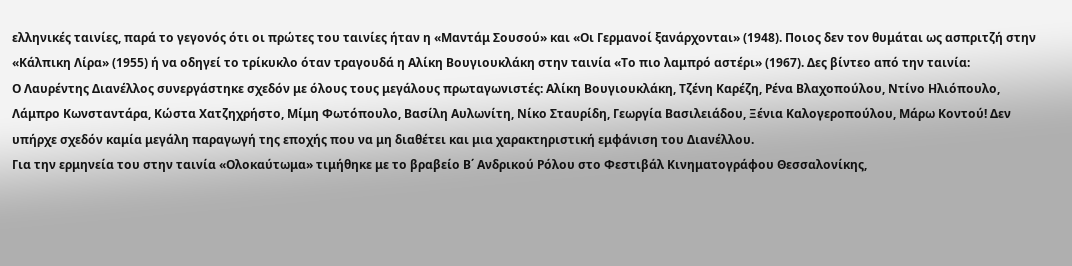ελληνικές ταινίες, παρά το γεγονός ότι οι πρώτες του ταινίες ήταν η «Μαντάμ Σουσού» και «Οι Γερμανοί ξανάρχονται» (1948). Ποιος δεν τον θυμάται ως ασπριτζή στην «Κάλπικη Λίρα» (1955) ή να οδηγεί το τρίκυκλο όταν τραγουδά η Αλίκη Βουγιουκλάκη στην ταινία «Το πιο λαμπρό αστέρι» (1967). Δες βίντεο από την ταινία:
Ο Λαυρέντης Διανέλλος συνεργάστηκε σχεδόν με όλους τους μεγάλους πρωταγωνιστές: Αλίκη Βουγιουκλάκη, Τζένη Καρέζη, Ρένα Βλαχοπούλου, Ντίνο Ηλιόπουλο, Λάμπρο Κωνσταντάρα, Κώστα Χατζηχρήστο, Μίμη Φωτόπουλο, Βασίλη Αυλωνίτη, Νίκο Σταυρίδη, Γεωργία Βασιλειάδου, Ξένια Καλογεροπούλου, Μάρω Κοντού! Δεν υπήρχε σχεδόν καμία μεγάλη παραγωγή της εποχής που να μη διαθέτει και μια χαρακτηριστική εμφάνιση του Διανέλλου.
Για την ερμηνεία του στην ταινία «Ολοκαύτωμα» τιμήθηκε με το βραβείο Β΄ Ανδρικού Ρόλου στο Φεστιβάλ Κινηματογράφου Θεσσαλονίκης,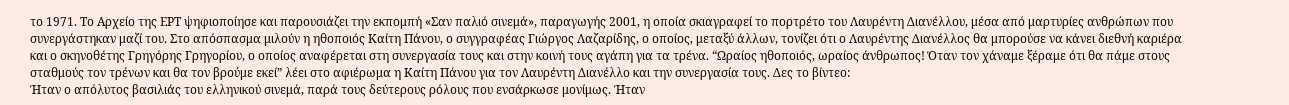το 1971. Το Αρχείο της ΕΡΤ ψηφιοποίησε και παρουσιάζει την εκπομπή «Σαν παλιό σινεμά», παραγωγής 2001, η οποία σκιαγραφεί το πορτρέτο του Λαυρέντη Διανέλλου, μέσα από μαρτυρίες ανθρώπων που συνεργάστηκαν μαζί του. Στο απόσπασμα μιλούν η ηθοποιός Καίτη Πάνου, ο συγγραφέας Γιώργος Λαζαρίδης, ο οποίος, μεταξύ άλλων, τονίζει ότι ο Λαυρέντης Διανέλλος θα μπορούσε να κάνει διεθνή καριέρα και ο σκηνοθέτης Γρηγόρης Γρηγορίου, ο οποίος αναφέρεται στη συνεργασία τους και στην κοινή τους αγάπη για τα τρένα. “Ωραίος ηθοποιός, ωραίος άνθρωπος! Όταν τον χάναμε ξέραμε ότι θα πάμε στους σταθμούς τον τρένων και θα τον βρούμε εκεί” λέει στο αφιέρωμα η Καίτη Πάνου για τον Λαυρέντη Διανέλλο και την συνεργασία τους. Δες το βίντεο:
Ήταν ο απόλυτος βασιλιάς του ελληνικού σινεμά, παρά τους δεύτερους ρόλους που ενσάρκωσε μονίμως. Ήταν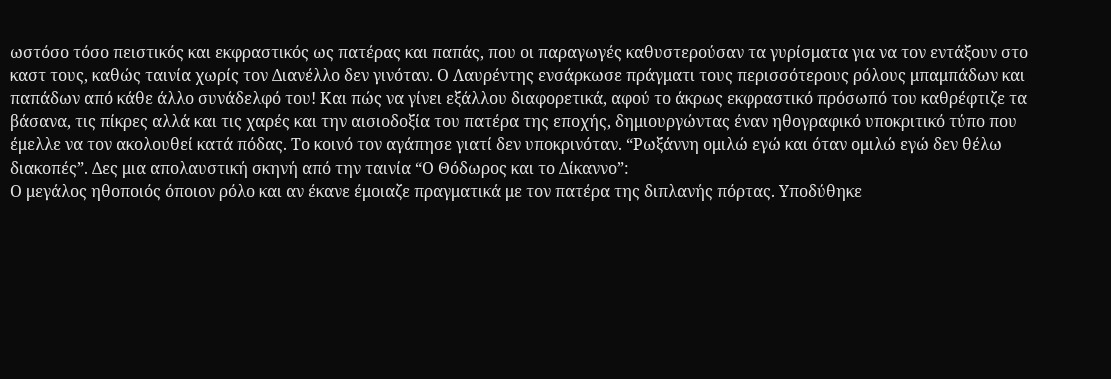ωστόσο τόσο πειστικός και εκφραστικός ως πατέρας και παπάς, που οι παραγωγές καθυστερούσαν τα γυρίσματα για να τον εντάξουν στο καστ τους, καθώς ταινία χωρίς τον Διανέλλο δεν γινόταν. Ο Λαυρέντης ενσάρκωσε πράγματι τους περισσότερους ρόλους μπαμπάδων και παπάδων από κάθε άλλο συνάδελφό του! Και πώς να γίνει εξάλλου διαφορετικά, αφού το άκρως εκφραστικό πρόσωπό του καθρέφτιζε τα βάσανα, τις πίκρες αλλά και τις χαρές και την αισιοδοξία του πατέρα της εποχής, δημιουργώντας έναν ηθογραφικό υποκριτικό τύπο που έμελλε να τον ακολουθεί κατά πόδας. Το κοινό τον αγάπησε γιατί δεν υποκρινόταν. “Ρωξάννη ομιλώ εγώ και όταν ομιλώ εγώ δεν θέλω διακοπές”. Δες μια απολαυστική σκηνή από την ταινία “Ο Θόδωρος και το Δίκαννο”:
Ο μεγάλος ηθοποιός όποιον ρόλο και αν έκανε έμοιαζε πραγματικά με τον πατέρα της διπλανής πόρτας. Υποδύθηκε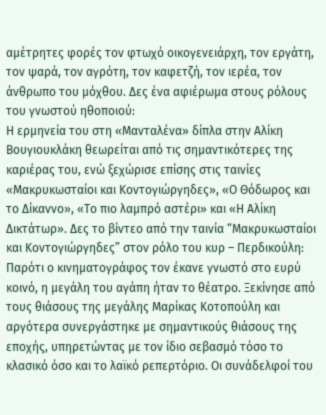αμέτρητες φορές τον φτωχό οικογενειάρχη, τον εργάτη, τον ψαρά, τον αγρότη, τον καφετζή, τον ιερέα, τον άνθρωπο του μόχθου. Δες ένα αφιέρωμα στους ρόλους του γνωστού ηθοποιού:
Η ερμηνεία του στη «Μανταλένα» δίπλα στην Αλίκη Βουγιουκλάκη θεωρείται από τις σημαντικότερες της καριέρας του, ενώ ξεχώρισε επίσης στις ταινίες «Μακρυκωσταίοι και Κοντογιώργηδες», «Ο Θόδωρος και το Δίκαννο», «Το πιο λαμπρό αστέρι» και «Η Αλίκη Δικτάτωρ». Δες το βίντεο από την ταινία “Μακρυκωσταίοι και Κοντογιώργηδες” στον ρόλο του κυρ – Περδικούλη:
Παρότι ο κινηματογράφος τον έκανε γνωστό στο ευρύ κοινό, η μεγάλη του αγάπη ήταν το θέατρο. Ξεκίνησε από τους θιάσους της μεγάλης Μαρίκας Κοτοπούλη και αργότερα συνεργάστηκε με σημαντικούς θιάσους της εποχής, υπηρετώντας με τον ίδιο σεβασμό τόσο το κλασικό όσο και το λαϊκό ρεπερτόριο. Οι συνάδελφοί του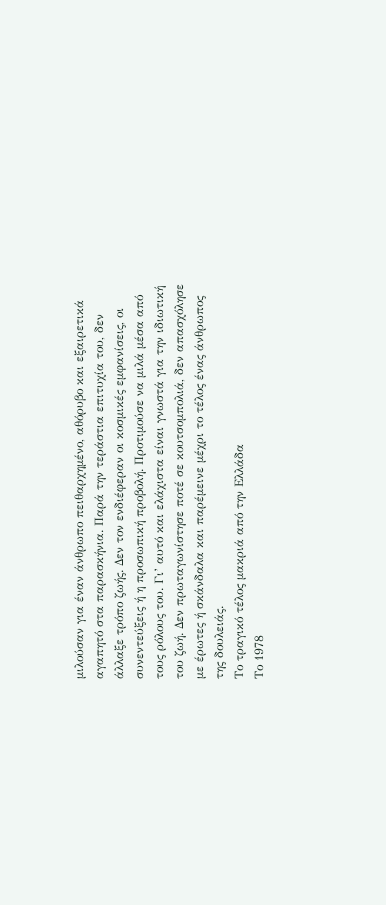μιλούσαν για έναν άνθρωπο πειθαρχημένο, αθόρυβο και εξαιρετικά αγαπητό στα παρασκήνια. Παρά την τεράστια επιτυχία του, δεν άλλαξε τρόπο ζωής. Δεν τον ενδιέφεραν οι κοσμικές εμφανίσεις, οι συνεντεύξεις ή η προσωπική προβολή. Προτιμούσε να μιλά μέσα από τους ρόλους του. Γι’ αυτό και ελάχιστα είναι γνωστά για την ιδιωτική του ζωή. Δεν πρωταγωνίστησε ποτέ σε κουτσομπολιά, δεν απασχόλησε με έρωτες ή σκάνδαλα και παρέμεινε μέχρι το τέλος ένας άνθρωπος της δουλειάς.
Το τραγικό τέλος μακριά από την Ελλάδα
Το 1978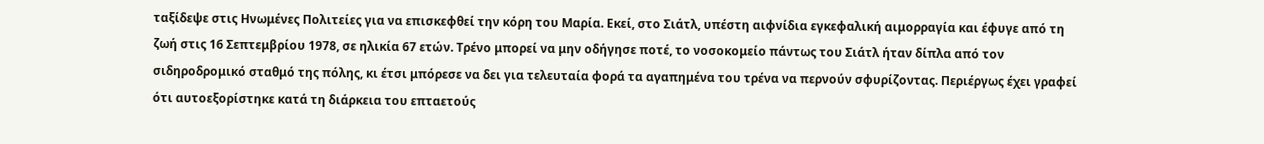ταξίδεψε στις Ηνωμένες Πολιτείες για να επισκεφθεί την κόρη του Μαρία. Εκεί, στο Σιάτλ, υπέστη αιφνίδια εγκεφαλική αιμορραγία και έφυγε από τη ζωή στις 16 Σεπτεμβρίου 1978, σε ηλικία 67 ετών. Τρένο μπορεί να μην οδήγησε ποτέ, το νοσοκομείο πάντως του Σιάτλ ήταν δίπλα από τον σιδηροδρομικό σταθμό της πόλης, κι έτσι μπόρεσε να δει για τελευταία φορά τα αγαπημένα του τρένα να περνούν σφυρίζοντας. Περιέργως έχει γραφεί ότι αυτοεξορίστηκε κατά τη διάρκεια του επταετούς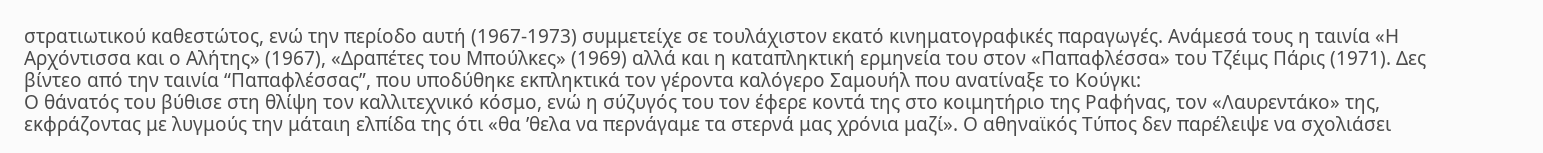στρατιωτικού καθεστώτος, ενώ την περίοδο αυτή (1967-1973) συμμετείχε σε τουλάχιστον εκατό κινηματογραφικές παραγωγές. Ανάμεσά τους η ταινία «Η Αρχόντισσα και ο Αλήτης» (1967), «Δραπέτες του Μπούλκες» (1969) αλλά και η καταπληκτική ερμηνεία του στον «Παπαφλέσσα» του Τζέιμς Πάρις (1971). Δες βίντεο από την ταινία “Παπαφλέσσας”, που υποδύθηκε εκπληκτικά τον γέροντα καλόγερο Σαμουήλ που ανατίναξε το Κούγκι:
Ο θάνατός του βύθισε στη θλίψη τον καλλιτεχνικό κόσμο, ενώ η σύζυγός του τον έφερε κοντά της στο κοιμητήριο της Ραφήνας, τον «Λαυρεντάκο» της, εκφράζοντας με λυγμούς την μάταιη ελπίδα της ότι «θα ’θελα να περνάγαμε τα στερνά μας χρόνια μαζί». Ο αθηναϊκός Τύπος δεν παρέλειψε να σχολιάσει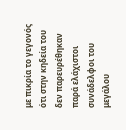με πικρία το γεγονός ότι στην κηδεία του δεν παρευρέθηκαν παρά ελάχιστοι συνάδελφοι του μεγάλου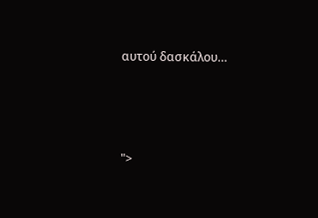αυτού δασκάλου…




">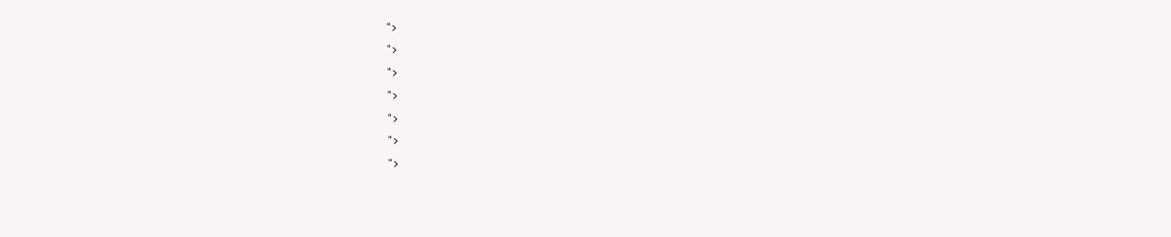">
">
">
">
">
">
">